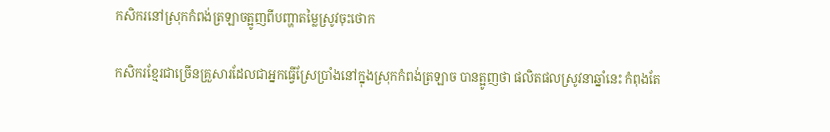កសិករនៅស្រុកកំពង់ត្រឡាចត្អូញពីបញ្ហាតម្លៃស្រូវចុះថោក

កសិករខ្មែរជាច្រើនគ្រួសារដែលជាអ្នកធ្វើស្រែប្រាំងនៅក្នុងស្រុកកំពង់ត្រឡាច បានត្អូញថា ផលិតផលស្រូវនាឆ្នាំនេះ កំពុងតែ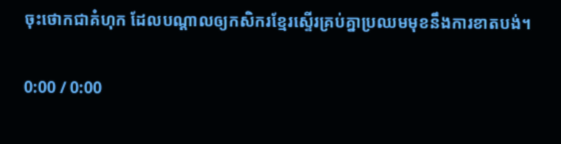ចុះថោកជាគំហុក ដែលបណ្តាលឲ្យកសិករខ្មែរស្ទើរគ្រប់គ្នាប្រឈមមុខនឹងការខាតបង់។

0:00 / 0:00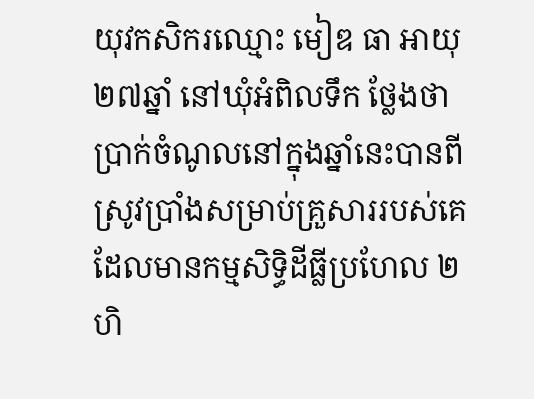យុវកសិករឈ្មោះ មៀឌ ធា អាយុ ២៧ឆ្នាំ នៅឃុំអំពិលទឹក ថ្លែងថា ប្រាក់ចំណូលនៅក្នុងឆ្នាំនេះបានពីស្រូវប្រាំងសម្រាប់គ្រួសាររបស់គេដែលមានកម្មសិទ្ធិដីធ្លីប្រហែល ២ហិ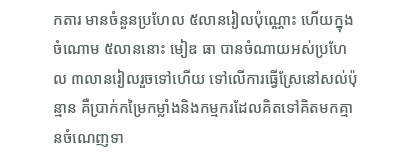កតារ មានចំនួនប្រហែល ៥លានរៀលប៉ុណ្ណោះ ហើយក្នុងចំណោម ៥លាននោះ មៀឌ ធា បានចំណាយអស់ប្រហែល ៣លានរៀលរួចទៅហើយ ទៅលើការធ្វើស្រែនៅសល់ប៉ុន្មាន គឺប្រាក់កម្រៃកម្លាំងនិងកម្មករដែលគិតទៅគិតមកគ្មានចំណេញទា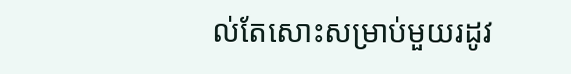ល់តែសោះសម្រាប់មួយរដូវ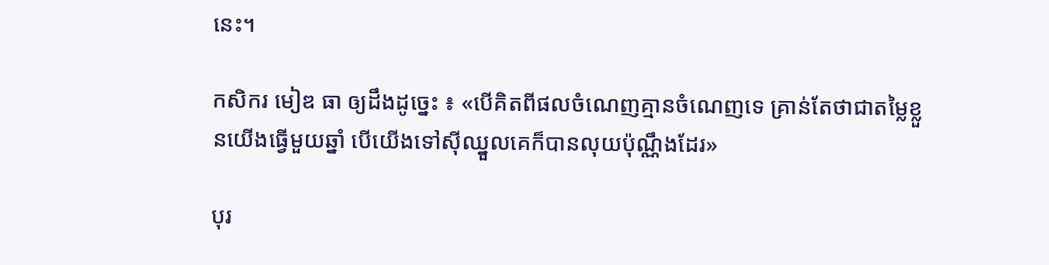នេះ។

កសិករ មៀឌ ធា ឲ្យដឹងដូច្នេះ ៖ «បើគិតពីផលចំណេញគ្មានចំណេញទេ គ្រាន់តែថាជាតម្លៃខ្លួនយើងធ្វើមួយឆ្នាំ បើយើងទៅស៊ីឈ្នួលគេក៏បានលុយប៉ុណ្ណឹងដែរ»

បុរ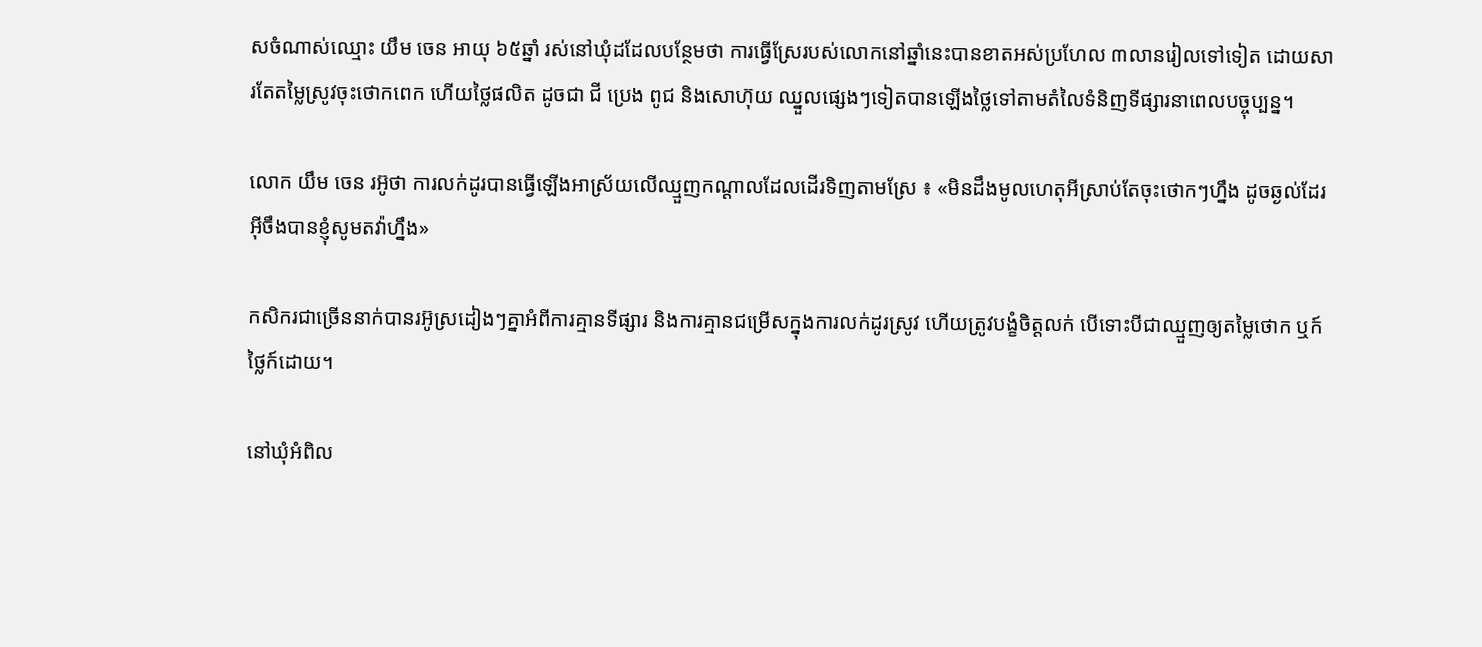សចំណាស់ឈ្មោះ យឹម ចេន អាយុ ៦៥ឆ្នាំ រស់នៅឃុំដដែលបន្ថែមថា ការធ្វើស្រែរបស់លោកនៅឆ្នាំនេះបានខាតអស់ប្រហែល ៣លានរៀលទៅទៀត ដោយសារតែតម្លៃស្រូវចុះថោកពេក ហើយថ្លៃផលិត ដូចជា ជី ប្រេង ពូជ និងសោហ៊ុយ ឈ្នួលផ្សេងៗទៀតបានឡើងថ្លៃទៅតាមតំលៃទំនិញទីផ្សារនាពេលបច្ចុប្បន្ន។

លោក យឹម ចេន រអ៊ូថា ការលក់ដូរបានធ្វើឡើងអាស្រ័យលើឈ្មួញកណ្តាលដែលដើរទិញតាមស្រែ ៖ «មិនដឹងមូលហេតុអីស្រាប់តែចុះថោកៗហ្នឹង ដូចឆ្ងល់ដែរ អ៊ីចឹងបានខ្ញុំសូមតវ៉ាហ្នឹង»

កសិករជាច្រើននាក់បានរអ៊ូស្រដៀងៗគ្នាអំពីការគ្មានទីផ្សារ និងការគ្មានជម្រើសក្នុងការលក់ដូរស្រូវ ហើយត្រូវបង្ខំចិត្តលក់ បើទោះបីជាឈ្មួញឲ្យតម្លៃថោក ឬក៍ថ្លៃក៍ដោយ។

នៅឃុំអំពិល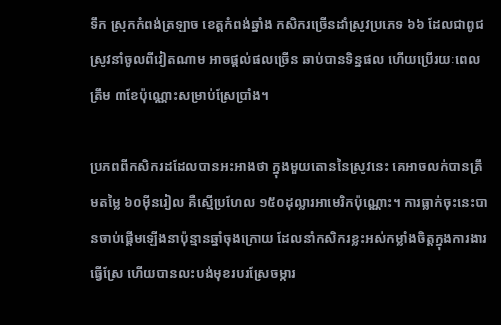ទឹក ស្រុកកំពង់ត្រឡាច ខេត្តកំពង់ឆ្នាំង កសិករច្រើនដាំស្រូវប្រភេទ ៦៦ ដែលជាពូជស្រូវនាំចូលពីវៀតណាម អាចផ្តល់ផលច្រើន ឆាប់បានទិន្នផល ហើយប្រើរយៈពេលត្រឹម ៣ខែប៉ុណ្ណោះសម្រាប់ស្រែប្រាំង។

ប្រភពពីកសិករដដែលបានអះអាងថា ក្នុងមួយតោននៃស្រូវនេះ គេអាចលក់បានត្រឹមតម្លៃ ៦០ម៉ីនរៀល គឺស្មើប្រហែល ១៥០ដុល្លារអាមេរិកប៉ុណ្ណោះ។ ការធ្លាក់ចុះនេះបានចាប់ផ្តើមឡើងនាប៉ុន្មានឆ្នាំចុងក្រោយ ដែលនាំកសិករខ្លះអស់កម្លាំងចិត្តក្នុងការងារធ្វើស្រែ ហើយបានលះបង់មុខរបរស្រែចម្ការ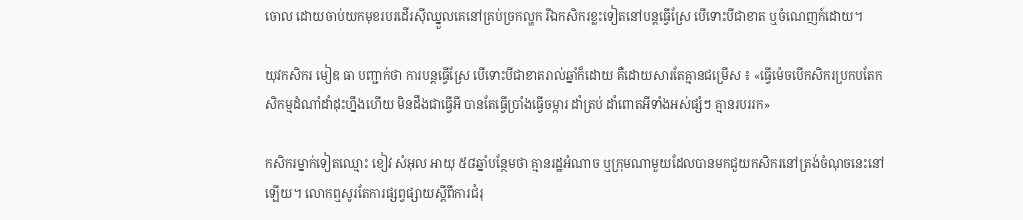ចោល ដោយចាប់យកមុខរបរដើរស៊ីឈ្នួលគេនៅគ្រប់ច្រកល្ហក រីឯកសិករខ្លះទៀតនៅបន្តធ្វើស្រែ បើទោះបីជាខាត ឬចំណេញក៍ដោយ។

យុវកសិករ មៀឌ ធា បញ្ជាក់ថា ការបន្តធ្វើស្រែ បើទោះបីជាខាតរាល់ឆ្នាំក៏ដោយ គឺដោយសារតែគ្មានជម្រើស ៖ «ធ្វើម៉េចបើកសិករប្រកបតែកសិកម្មដំណាំដាំដុះហ្នឹងហើយ មិនដឹងជាធ្វើអី បានតែធ្វើប្រាំងធ្វើចម្ការ ដាំត្រប់ ដាំពោតអីទាំងអស់ផ្សំៗ គ្មានរបររក»

កសិករម្នាក់ទៀតឈ្មោះ ខៀវ សំអុល អាយុ ៥៨ឆ្នាំបន្ថែមថា គ្មានរដ្ឋអំណាច ឬក្រុមណាមួយដែលបានមកជួយកសិករនៅត្រង់ចំណុចនេះនៅឡើយ។ លោកឮសូរតែការផ្សព្វផ្សាយស្តីពីការជំរុ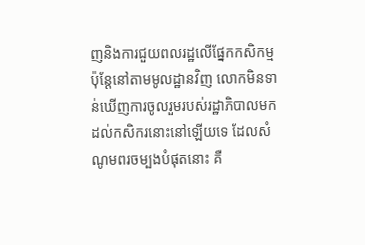ញនិងការជួយពលរដ្ឋលើផ្នែកកសិកម្ម ប៉ុន្តែនៅតាមមូលដ្ឋានវិញ លោកមិនទាន់ឃើញការចូលរួមរបស់រដ្ឋាភិបាលមកដល់កសិករនោះនៅឡើយទេ ដែលសំណូមពរចម្បងបំផុតនោះ គឺ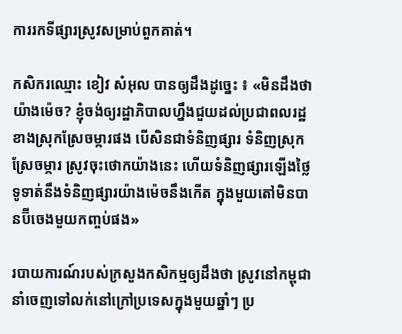ការរកទីផ្សារស្រូវសម្រាប់ពួកគាត់។

កសិករឈ្មោះ ខៀវ សំអុល បានឲ្យដឹងដូច្នេះ ៖ «មិនដឹងថាយ៉ាងម៉េច? ខ្ញុំចង់ឲ្យរដ្ឋាភិបាលហ្នឹងជួយដល់ប្រជាពលរដ្ឋខាងស្រុកស្រែចម្ការផង បើសិនជាទំនិញផ្សារ ទំនិញស្រុកស្រែចម្ការ ស្រូវចុះថោកយ៉ាងនេះ ហើយទំនិញផ្សារឡើងថ្លៃ ទូទាត់នឹងទំនិញផ្សារយ៉ាងម៉េចនឹងកើត ក្នុងមួយតៅមិនបានប៊ីចេងមួយកញ្ចប់ផង»

របាយការណ៍របស់ក្រសួងកសិកម្មឲ្យដឹងថា ស្រូវនៅកម្ពុជា នាំចេញទៅលក់នៅក្រៅប្រទេសក្នុងមួយឆ្នាំៗ ប្រ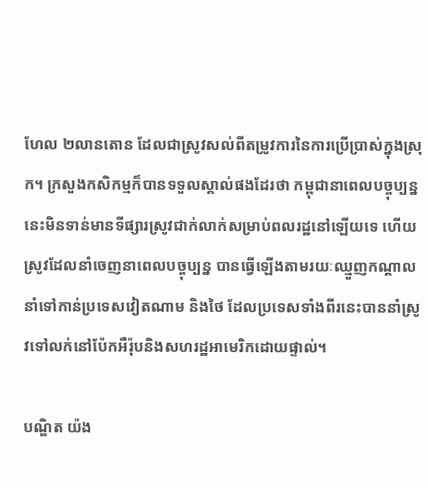ហែល ២លានតោន ដែលជាស្រូវសល់ពីតម្រូវការនៃការប្រើប្រាស់ក្នុងស្រុក។ ក្រសួងកសិកម្មក៏បានទទួលស្គាល់ផងដែរថា កម្ពុជានាពេលបច្ចុប្បន្ននេះមិនទាន់មានទីផ្សារស្រូវជាក់លាក់សម្រាប់ពលរដ្ឋនៅឡើយទេ ហើយស្រូវដែលនាំចេញនាពេលបច្ចុប្បន្ន បានធ្វើឡើងតាមរយៈឈ្មួញកណ្តាលនាំទៅកាន់ប្រទេសវៀតណាម និងថៃ ដែលប្រទេសទាំងពីរនេះបាននាំស្រូវទៅលក់នៅប៉ែកអឺរ៉ុបនិងសហរដ្ឋអាមេរិកដោយផ្ទាល់។

បណ្ឌិត យ៉ង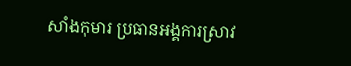សាំងកុមារ ប្រធានអង្គការស្រាវ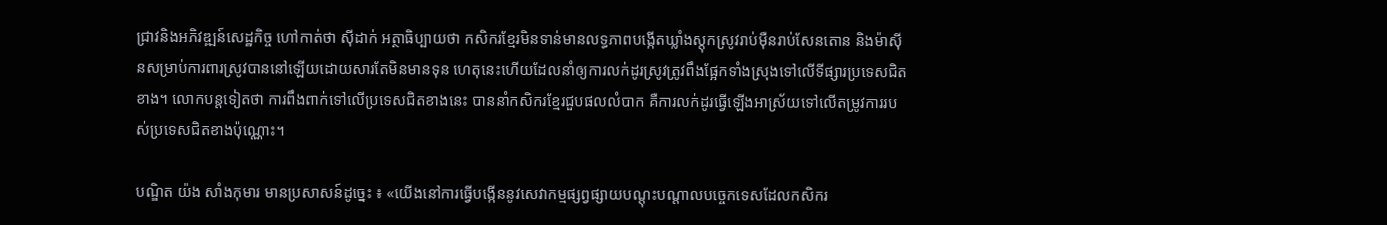ជ្រាវនិងអភិវឌ្ឍន៍សេដ្ឋកិច្ច ហៅកាត់ថា ស៊ីដាក់ អត្ថាធិប្បាយថា កសិករខ្មែរមិនទាន់មានលទ្ធភាពបង្កើតឃ្លាំងស្តុកស្រូវរាប់ម៉ឺនរាប់សែនតោន និងម៉ាស៊ីនសម្រាប់ការពារស្រូវបាននៅឡើយដោយសារតែមិនមានទុន ហេតុនេះហើយដែលនាំឲ្យការលក់ដូរស្រូវត្រូវពឹងផ្អែកទាំងស្រុងទៅលើទីផ្សារប្រទេសជិតខាង។ លោកបន្តទៀតថា ការពឹងពាក់ទៅលើប្រទេសជិតខាងនេះ បាននាំកសិករខ្មែរជួបផលលំបាក គឺការលក់ដូរធ្វើឡើងអាស្រ័យទៅលើតម្រូវការរបស់ប្រទេសជិតខាងប៉ុណ្ណោះ។

បណ្ឌិត យ៉ង សាំងកុមារ មានប្រសាសន៍ដូច្នេះ ៖ «យើងនៅការធ្វើបង្កើននូវសេវាកម្មផ្សព្វផ្សាយបណ្ដុះបណ្ដាលបច្ចេកទេសដែលកសិករ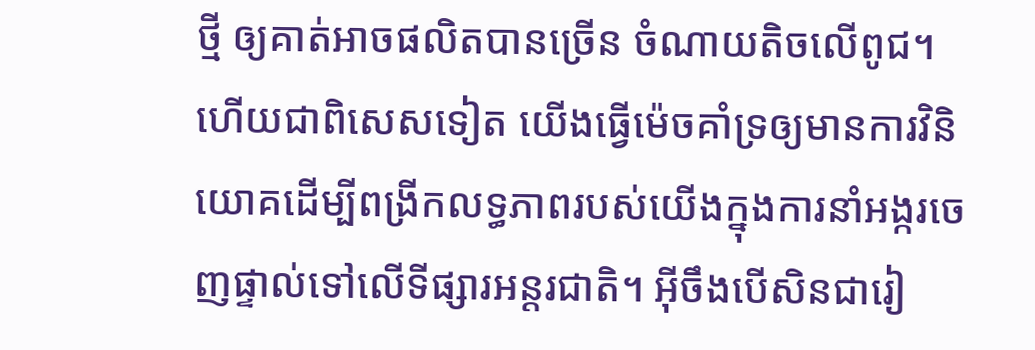ថ្មី ឲ្យគាត់អាចផលិតបានច្រើន ចំណាយតិចលើពូជ។ ហើយជាពិសេសទៀត យើងធ្វើម៉េចគាំទ្រឲ្យមានការវិនិយោគដើម្បីពង្រីកលទ្ធភាពរបស់យើងក្នុងការនាំអង្ករចេញផ្ទាល់ទៅលើទីផ្សារអន្តរជាតិ។ អ៊ីចឹងបើសិនជារៀ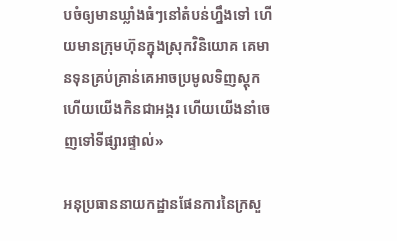បចំឲ្យមានឃ្លាំងធំៗនៅតំបន់ហ្នឹងទៅ ហើយមានក្រុមហ៊ុនក្នុងស្រុកវិនិយោគ គេមានទុនគ្រប់គ្រាន់គេអាចប្រមូលទិញស្តុក ហើយយើងកិនជាអង្ករ ហើយយើងនាំចេញទៅទីផ្សារផ្ទាល់»

អនុប្រធាននាយកដ្ឋានផែនការនៃក្រសួ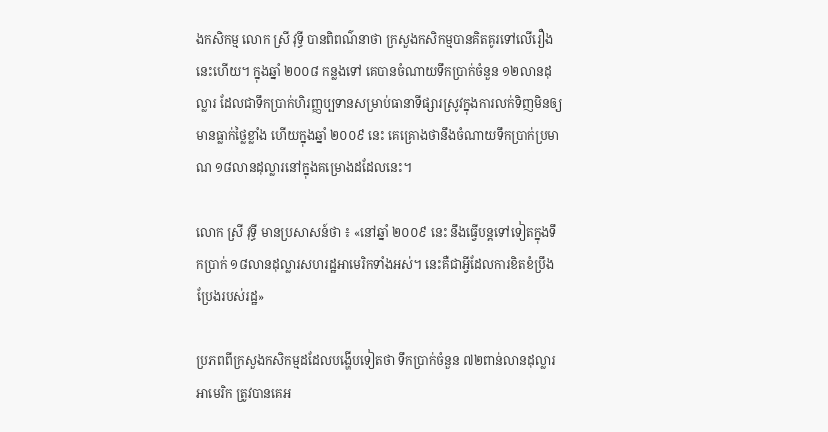ងកសិកម្ម លោក ស្រី វុទ្ធី បានពិពណ៌នាថា ក្រសួងកសិកម្មបានគិតគូរទៅលើរឿងនេះហើយ។ ក្នុងឆ្នាំ ២០០៨ កន្លងទៅ គេបានចំណាយទឹកប្រាក់ចំនួន ១២លានដុល្លារ ដែលជាទឹកប្រាក់ហិរញ្ញប្បទានសម្រាប់ធានាទីផ្សារស្រូវក្នុងការលក់ទិញមិនឲ្យមានធ្លាក់ថ្លៃខ្លាំង ហើយក្នុងឆ្នាំ ២០០៩ នេះ គេគ្រោងថានឹងចំណាយទឹកប្រាក់ប្រមាណ ១៨លានដុល្លារនៅក្នុងគម្រោងដដែលនេះ។

លោក ស្រី វុទ្ធី មានប្រសាសន៍ថា ៖ «នៅឆ្នាំ ២០០៩ នេះ នឹងធ្វើបន្តទៅទៀតក្នុងទឹកប្រាក់ ១៨លានដុល្លារសហរដ្ឋអាមេរិកទាំងអស់។ នេះគឺជាអ្វីដែលការខិតខំប្រឹងប្រែងរបស់រដ្ឋ»

ប្រភពពីក្រសួងកសិកម្មដដែលបង្ហើបទៀតថា ទឹកប្រាក់ចំនួន ៧២ពាន់លានដុល្លារអាមេរិក ត្រូវបានគេអ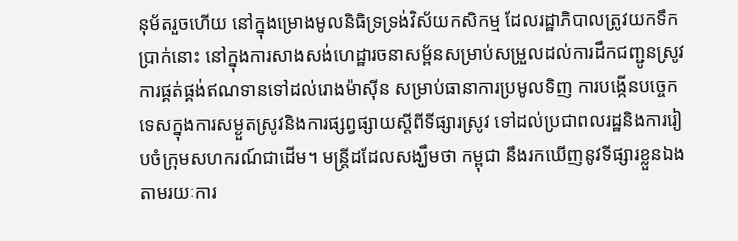នុម័តរួចហើយ នៅក្នុងម្រោងមូលនិធិទ្រទ្រង់វិស័យកសិកម្ម ដែលរដ្ឋាភិបាលត្រូវយកទឹកប្រាក់នោះ នៅក្នុងការសាងសង់ហេដ្ឋារចនាសម្ព័នសម្រាប់សម្រួលដល់ការដឹកជញ្ជូនស្រូវ ការផ្គត់ផ្គង់ឥណទានទៅដល់រោងម៉ាស៊ីន សម្រាប់ធានាការប្រមូលទិញ ការបង្កើនបច្ចេកទេសក្នុងការសម្ងួតស្រូវនិងការផ្សព្វផ្សាយស្ដីពីទីផ្សារស្រូវ ទៅដល់ប្រជាពលរដ្ឋនិងការរៀបចំក្រុមសហករណ៍ជាដើម។ មន្ត្រីដដែលសង្ឃឹមថា កម្ពុជា នឹងរកឃើញនូវទីផ្សារខ្លួនឯងតាមរយៈការ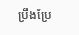ប្រឹងប្រែ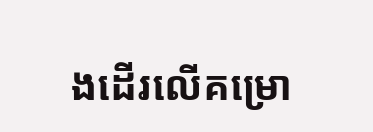ងដើរលើគម្រោ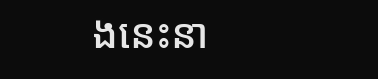ងនេះនា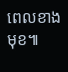ពេលខាងមុខ៕